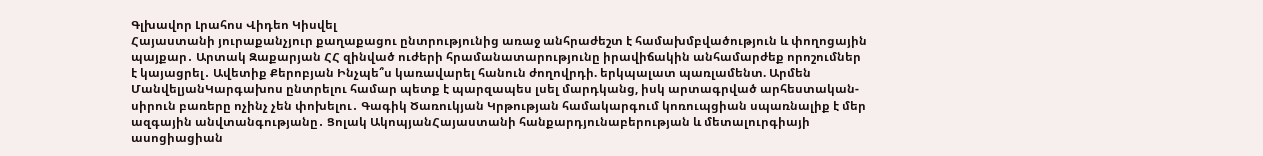Գլխավոր Լրահոս Վիդեո Կիսվել
Հայաստանի յուրաքանչյուր քաղաքացու ընտրությունից առաջ անհրաժեշտ է համախմբվածություն և փողոցային պայքար․ Արտակ Զաքարյան ՀՀ զինված ուժերի հրամանատարությունը իրավիճակին անհամարժեք որոշումներ է կայացրել․ Ավետիք Քերոբյան Ինչպե՞ս կառավարել հանուն ժողովրդի. երկպալատ պառլամենտ. Արմեն ՄանվելյանԿարգախոս ընտրելու համար պետք է պարզապես լսել մարդկանց, իսկ արտագրված արհեստական-սիրուն բառերը ոչինչ չեն փոխելու․ Գագիկ Ծառուկյան Կրթության համակարգում կոռուպցիան սպառնալիք է մեր ազգային անվտանգությանը․ Ցոլակ ԱկոպյանՀայաստանի հանքարդյունաբերության և մետալուրգիայի ասոցիացիան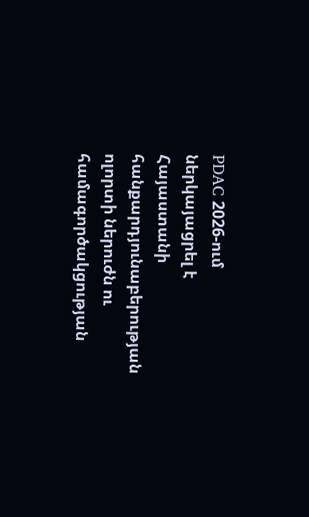PDAC 2026-ում ներկայացրել է Հայաստանի հանքարդյունաբերության ոլորտի ներուժն ու համագործակցության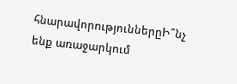հնարավորություններըԻ՞նչ ենք առաջարկում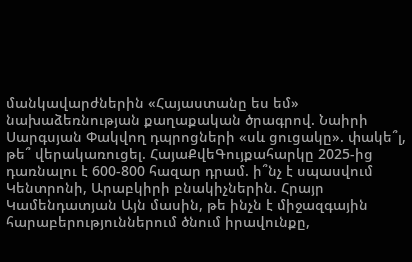մանկավարժներին «Հայաստանը ես եմ» նախաձեռնության քաղաքական ծրագրով. Նաիրի Սարգսյան Փակվող դպրոցների «սև ցուցակը». փակե՞լ, թե՞ վերակառուցել. ՀայաՔվեԳույքահարկը 2025-ից դառնալու է 600-800 հազար դրամ. ի՞նչ է սպասվում Կենտրոնի, Արաբկիրի բնակիչներին. Հրայր Կամենդատյան Այն մասին, թե ինչն է միջազգային հարաբերություններում ծնում իրավունքը,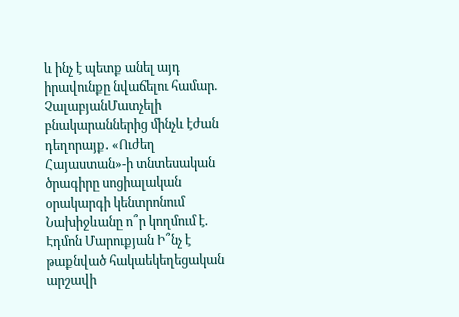և ինչ է պետք անել այդ իրավունքը նվաճելու համար. ՉալաբյանՄատչելի բնակարաններից մինչև էժան դեղորայք․ «Ուժեղ Հայաստան»-ի տնտեսական ծրագիրը սոցիալական օրակարգի կենտրոնում Նախիջևանը ո՞ր կողմում է. Էդմոն Մարուքյան Ի՞նչ է թաքնված հակաեկեղեցական արշավի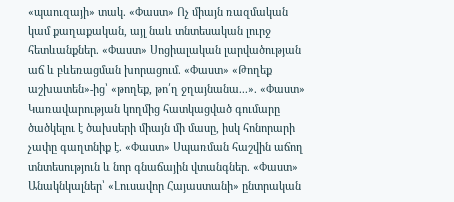«պաուզայի» տակ. «Փաստ» Ոչ միայն ռազմական կամ քաղաքական, այլ նաև տնտեսական լուրջ հետևանքներ. «Փաստ» Սոցիալական լարվածության աճ և բևեռացման խորացում. «Փաստ» «Թողեք աշխատեն»-ից՝ «թողեք, թո՛ղ ջղայնանա...». «Փաստ» Կառավարության կողմից հատկացված գումարը ծածկելու է ծախսերի միայն մի մասը, իսկ հոնորարի չափը գաղտնիք է. «Փաստ» Սպառման հաշվին աճող տնտեսություն և նոր գնաճային վտանգներ. «Փաստ» Անակնկալներ՝ «Լուսավոր Հայաստանի» ընտրական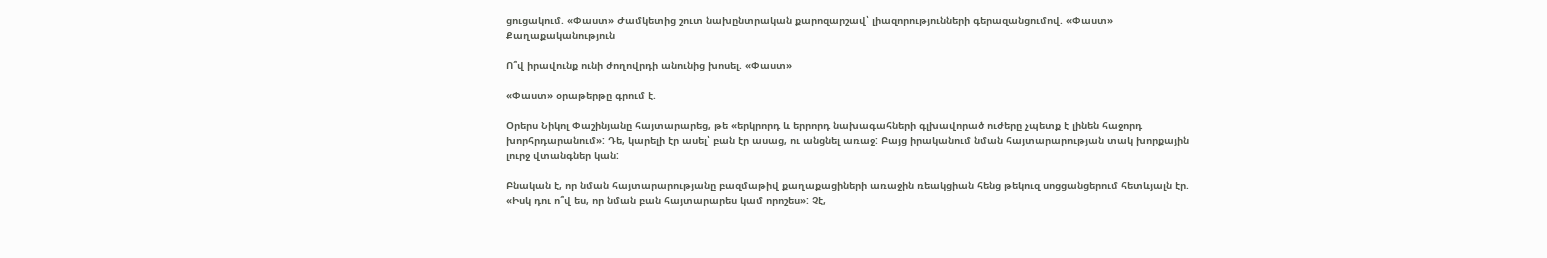ցուցակում. «Փաստ» Ժամկետից շուտ նախընտրական քարոզարշավ՝ լիազորությունների գերազանցումով. «Փաստ»
Քաղաքականություն

Ո՞վ իրավունք ունի ժողովրդի անունից խոսել. «Փաստ»

«Փաստ» օրաթերթը գրում է.

Օրերս Նիկոլ Փաշինյանը հայտարարեց, թե «երկրորդ և երրորդ նախագահների գլխավորած ուժերը չպետք է լինեն հաջորդ խորհրդարանում»: Դե, կարելի էր ասել՝ բան էր ասաց, ու անցնել առաջ: Բայց իրականում նման հայտարարության տակ խորքային լուրջ վտանգներ կան:

Բնական է, որ նման հայտարարությանը բազմաթիվ քաղաքացիների առաջին ռեակցիան հենց թեկուզ սոցցանցերում հետևյալն էր. «Իսկ դու ո՞վ ես, որ նման բան հայտարարես կամ որոշես»: Չէ,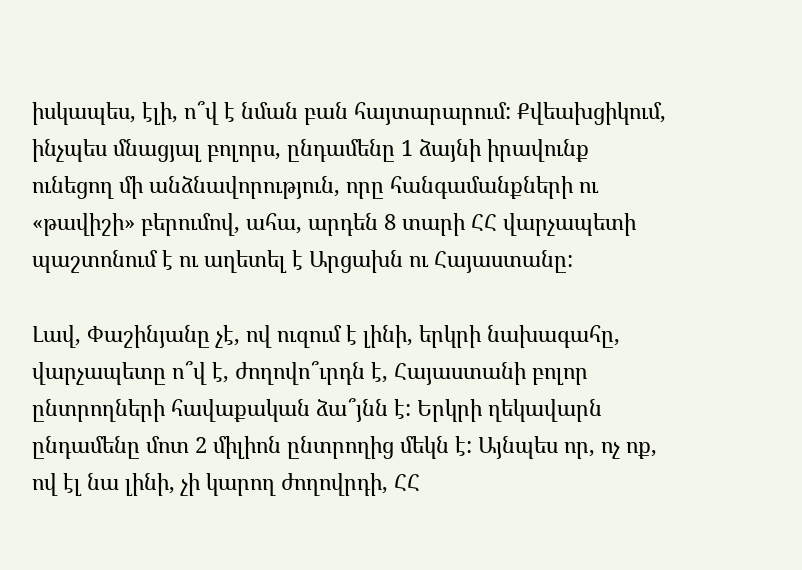իսկապես, էլի, ո՞վ է նման բան հայտարարում: Քվեախցիկում, ինչպես մնացյալ բոլորս, ընդամենը 1 ձայնի իրավունք ունեցող մի անձնավորություն, որը հանգամանքների ու «թավիշի» բերումով, ահա, արդեն 8 տարի ՀՀ վարչապետի պաշտոնում է ու աղետել է Արցախն ու Հայաստանը:

Լավ, Փաշինյանը չէ, ով ուզում է լինի, երկրի նախագահը, վարչապետը ո՞վ է, ժողովո՞ւրդն է, Հայաստանի բոլոր ընտրողների հավաքական ձա՞յնն է: Երկրի ղեկավարն ընդամենը մոտ 2 միլիոն ընտրողից մեկն է: Այնպես որ, ոչ ոք, ով էլ նա լինի, չի կարող ժողովրդի, ՀՀ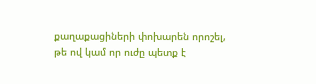քաղաքացիների փոխարեն որոշել, թե ով կամ որ ուժը պետք է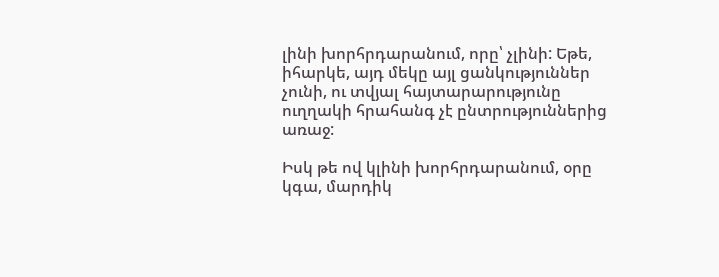լինի խորհրդարանում, որը՝ չլինի: Եթե, իհարկե, այդ մեկը այլ ցանկություններ չունի, ու տվյալ հայտարարությունը ուղղակի հրահանգ չէ ընտրություններից առաջ:

Իսկ թե ով կլինի խորհրդարանում, օրը կգա, մարդիկ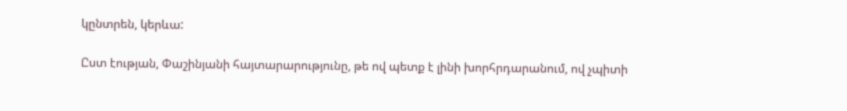կընտրեն, կերևա:

Ըստ էության, Փաշինյանի հայտարարությունը, թե ով պետք է լինի խորհրդարանում, ով չպիտի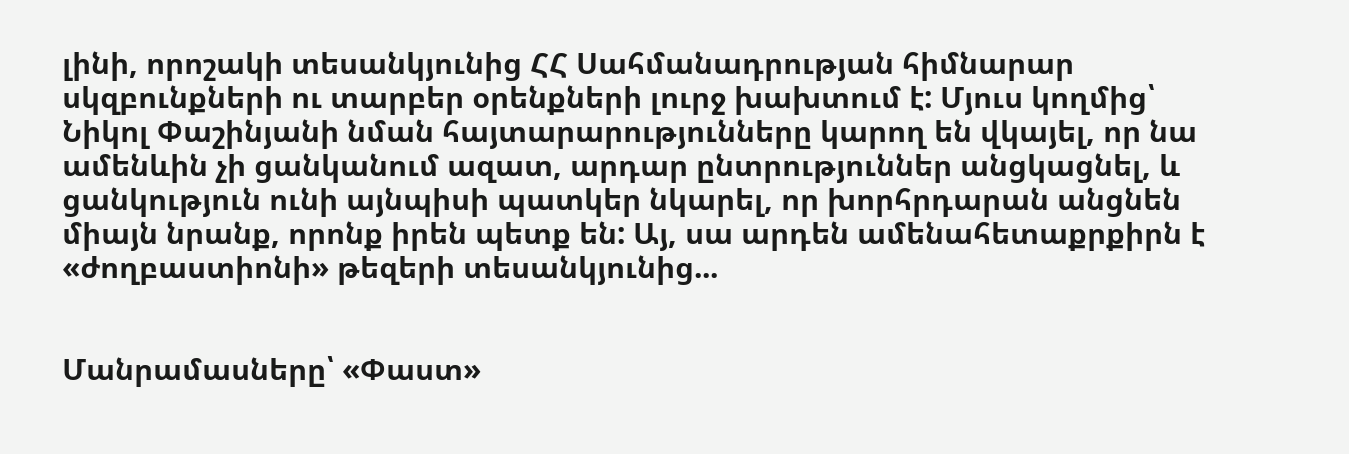լինի, որոշակի տեսանկյունից ՀՀ Սահմանադրության հիմնարար սկզբունքների ու տարբեր օրենքների լուրջ խախտում է: Մյուս կողմից՝ Նիկոլ Փաշինյանի նման հայտարարությունները կարող են վկայել, որ նա ամենևին չի ցանկանում ազատ, արդար ընտրություններ անցկացնել, և ցանկություն ունի այնպիսի պատկեր նկարել, որ խորհրդարան անցնեն միայն նրանք, որոնք իրեն պետք են: Այ, սա արդեն ամենահետաքրքիրն է «ժողբաստիոնի» թեզերի տեսանկյունից...


Մանրամասները՝ «Փաստ»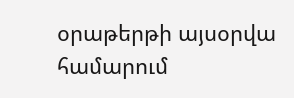օրաթերթի այսօրվա համարում